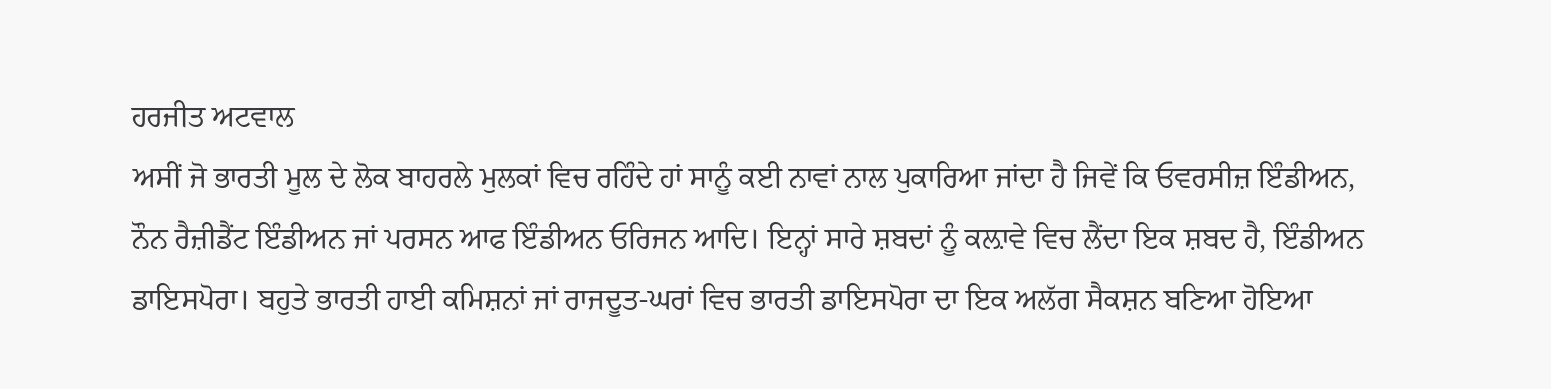ਹਰਜੀਤ ਅਟਵਾਲ
ਅਸੀਂ ਜੋ ਭਾਰਤੀ ਮੂਲ ਦੇ ਲੋਕ ਬਾਹਰਲੇ ਮੁਲਕਾਂ ਵਿਚ ਰਹਿੰਦੇ ਹਾਂ ਸਾਨੂੰ ਕਈ ਨਾਵਾਂ ਨਾਲ ਪੁਕਾਰਿਆ ਜਾਂਦਾ ਹੈ ਜਿਵੇਂ ਕਿ ਓਵਰਸੀਜ਼ ਇੰਡੀਅਨ, ਨੌਨ ਰੈਜ਼ੀਡੈਂਟ ਇੰਡੀਅਨ ਜਾਂ ਪਰਸਨ ਆਫ ਇੰਡੀਅਨ ਓਰਿਜਨ ਆਦਿ। ਇਨ੍ਹਾਂ ਸਾਰੇ ਸ਼ਬਦਾਂ ਨੂੰ ਕਲ਼ਾਵੇ ਵਿਚ ਲੈਂਦਾ ਇਕ ਸ਼ਬਦ ਹੈ, ਇੰਡੀਅਨ ਡਾਇਸਪੋਰਾ। ਬਹੁਤੇ ਭਾਰਤੀ ਹਾਈ ਕਮਿਸ਼ਨਾਂ ਜਾਂ ਰਾਜਦੂਤ-ਘਰਾਂ ਵਿਚ ਭਾਰਤੀ ਡਾਇਸਪੋਰਾ ਦਾ ਇਕ ਅਲੱਗ ਸੈਕਸ਼ਨ ਬਣਿਆ ਹੋਇਆ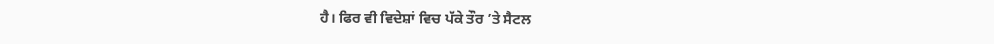ਹੈ। ਫਿਰ ਵੀ ਵਿਦੇਸ਼ਾਂ ਵਿਚ ਪੱਕੇ ਤੌਰ ’ਤੇ ਸੈਟਲ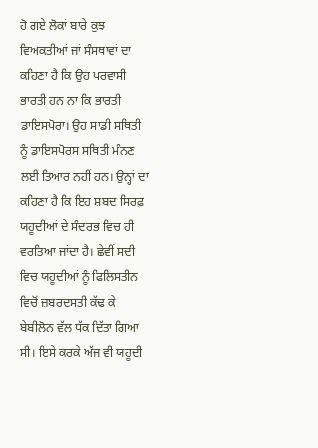ਹੋ ਗਏ ਲੋਕਾਂ ਬਾਰੇ ਕੁਝ ਵਿਅਕਤੀਆਂ ਜਾਂ ਸੰਸਥਾਵਾਂ ਦਾ ਕਹਿਣਾ ਹੈ ਕਿ ਉਹ ਪਰਵਾਸੀ ਭਾਰਤੀ ਹਨ ਨਾ ਕਿ ਭਾਰਤੀ ਡਾਇਸਪੋਰਾ। ਉਹ ਸਾਡੀ ਸਥਿਤੀ ਨੂੰ ਡਾਇਸਪੋਰਸ ਸਥਿਤੀ ਮੰਨਣ ਲਈ ਤਿਆਰ ਨਹੀਂ ਹਨ। ਉਨ੍ਹਾਂ ਦਾ ਕਹਿਣਾ ਹੈ ਕਿ ਇਹ ਸ਼ਬਦ ਸਿਰਫ਼ ਯਹੂਦੀਆਂ ਦੇ ਸੰਦਰਭ ਵਿਚ ਹੀ ਵਰਤਿਆ ਜਾਂਦਾ ਹੈ। ਛੇਵੀਂ ਸਦੀ ਵਿਚ ਯਹੂਦੀਆਂ ਨੂੰ ਫਿਲਿਸਤੀਨ ਵਿਚੋਂ ਜ਼ਬਰਦਸਤੀ ਕੱਢ ਕੇ ਬੇਬੀਲੋਨ ਵੱਲ ਧੱਕ ਦਿੱਤਾ ਗਿਆ ਸੀ। ਇਸੇ ਕਰਕੇ ਅੱਜ ਵੀ ਯਹੂਦੀ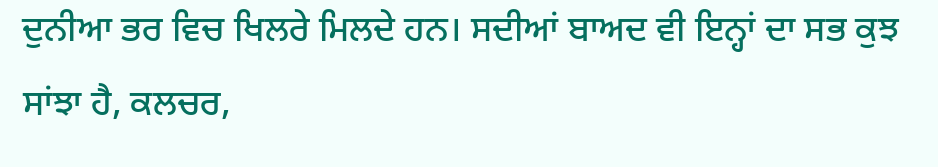ਦੁਨੀਆ ਭਰ ਵਿਚ ਖਿਲਰੇ ਮਿਲਦੇ ਹਨ। ਸਦੀਆਂ ਬਾਅਦ ਵੀ ਇਨ੍ਹਾਂ ਦਾ ਸਭ ਕੁਝ ਸਾਂਝਾ ਹੈ, ਕਲਚਰ,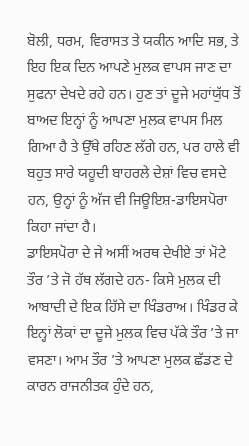ਬੋਲੀ, ਧਰਮ, ਵਿਰਾਸਤ ਤੇ ਯਕੀਨ ਆਦਿ ਸਭ, ਤੇ ਇਹ ਇਕ ਦਿਨ ਆਪਣੇ ਮੁਲਕ ਵਾਪਸ ਜਾਣ ਦਾ ਸੁਫਨਾ ਦੇਖਦੇ ਰਹੇ ਹਨ। ਹੁਣ ਤਾਂ ਦੂਜੇ ਮਹਾਂਯੁੱਧ ਤੋਂ ਬਾਅਦ ਇਨ੍ਹਾਂ ਨੂੰ ਆਪਣਾ ਮੁਲਕ ਵਾਪਸ ਮਿਲ ਗਿਆ ਹੈ ਤੇ ਉੱਥੇ ਰਹਿਣ ਲੱਗੇ ਹਨ, ਪਰ ਹਾਲੇ ਵੀ ਬਹੁਤ ਸਾਰੇ ਯਹੂਦੀ ਬਾਹਰਲੇ ਦੇਸ਼ਾਂ ਵਿਚ ਵਸਦੇ ਹਨ, ਉਨ੍ਹਾਂ ਨੂੰ ਅੱਜ ਵੀ ਜਿਊਇਸ਼-ਡਾਇਸਪੋਰਾ ਕਿਹਾ ਜਾਂਦਾ ਹੈ।
ਡਾਇਸਪੋਰਾ ਦੇ ਜੇ ਅਸੀਂ ਅਰਥ ਦੇਖੀਏ ਤਾਂ ਮੋਟੇ ਤੌਰ ’ਤੇ ਜੋ ਹੱਥ ਲੱਗਦੇ ਹਨ- ਕਿਸੇ ਮੁਲਕ ਦੀ ਆਬਾਦੀ ਦੇ ਇਕ ਹਿੱਸੇ ਦਾ ਖਿੰਡਰਾਅ। ਖਿੰਡਰ ਕੇ ਇਨ੍ਹਾਂ ਲੋਕਾਂ ਦਾ ਦੂਜੇ ਮੁਲਕ ਵਿਚ ਪੱਕੇ ਤੌਰ ’ਤੇ ਜਾ ਵਸਣਾ। ਆਮ ਤੌਰ ’ਤੇ ਆਪਣਾ ਮੁਲਕ ਛੱਡਣ ਦੇ ਕਾਰਨ ਰਾਜਨੀਤਕ ਹੁੰਦੇ ਹਨ,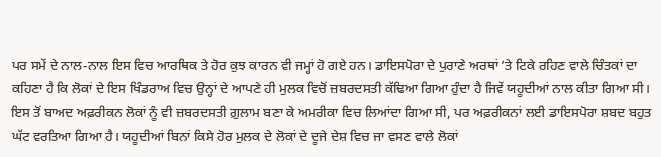ਪਰ ਸਮੇਂ ਦੇ ਨਾਲ-ਨਾਲ ਇਸ ਵਿਚ ਆਰਥਿਕ ਤੇ ਹੋਰ ਕੁਝ ਕਾਰਨ ਵੀ ਜਮ੍ਹਾਂ ਹੋ ਗਏ ਹਨ। ਡਾਇਸਪੋਰਾ ਦੇ ਪੁਰਾਣੇ ਅਰਥਾਂ ’ਤੇ ਟਿਕੇ ਰਹਿਣ ਵਾਲੇ ਚਿੰਤਕਾਂ ਦਾ ਕਹਿਣਾ ਹੈ ਕਿ ਲੋਕਾਂ ਦੇ ਇਸ ਖਿੰਡਰਾਅ ਵਿਚ ਉਨ੍ਹਾਂ ਦੇ ਆਪਣੇ ਹੀ ਮੁਲਕ ਵਿਚੋਂ ਜ਼ਬਰਦਸਤੀ ਕੱਢਿਆ ਗਿਆ ਹੁੰਦਾ ਹੈ ਜਿਵੇਂ ਯਹੂਦੀਆਂ ਨਾਲ ਕੀਤਾ ਗਿਆ ਸੀ। ਇਸ ਤੋਂ ਬਾਅਦ ਅਫ਼ਰੀਕਨ ਲੋਕਾਂ ਨੂੰ ਵੀ ਜ਼ਬਰਦਸਤੀ ਗ਼ੁਲਾਮ ਬਣਾ ਕੇ ਅਮਰੀਕਾ ਵਿਚ ਲਿਆਂਦਾ ਗਿਆ ਸੀ, ਪਰ ਅਫ਼ਰੀਕਨਾਂ ਲਈ ਡਾਇਸਪੋਰਾ ਸ਼ਬਦ ਬਹੁਤ ਘੱਟ ਵਰਤਿਆ ਗਿਆ ਹੈ। ਯਹੂਦੀਆਂ ਬਿਨਾਂ ਕਿਸੇ ਹੋਰ ਮੁਲਕ ਦੇ ਲੋਕਾਂ ਦੇ ਦੂਜੇ ਦੇਸ਼ ਵਿਚ ਜਾ ਵਸਣ ਵਾਲੇ ਲੋਕਾਂ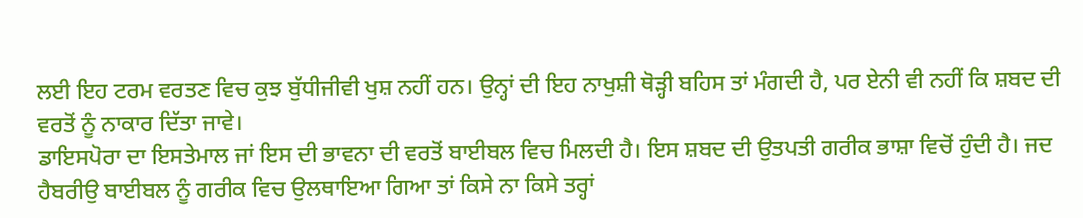ਲਈ ਇਹ ਟਰਮ ਵਰਤਣ ਵਿਚ ਕੁਝ ਬੁੱਧੀਜੀਵੀ ਖੁਸ਼ ਨਹੀਂ ਹਨ। ਉਨ੍ਹਾਂ ਦੀ ਇਹ ਨਾਖੁਸ਼ੀ ਥੋੜ੍ਹੀ ਬਹਿਸ ਤਾਂ ਮੰਗਦੀ ਹੈ, ਪਰ ਏਨੀ ਵੀ ਨਹੀਂ ਕਿ ਸ਼ਬਦ ਦੀ ਵਰਤੋਂ ਨੂੰ ਨਾਕਾਰ ਦਿੱਤਾ ਜਾਵੇ।
ਡਾਇਸਪੋਰਾ ਦਾ ਇਸਤੇਮਾਲ ਜਾਂ ਇਸ ਦੀ ਭਾਵਨਾ ਦੀ ਵਰਤੋਂ ਬਾਈਬਲ ਵਿਚ ਮਿਲਦੀ ਹੈ। ਇਸ ਸ਼ਬਦ ਦੀ ਉਤਪਤੀ ਗਰੀਕ ਭਾਸ਼ਾ ਵਿਚੋਂ ਹੁੰਦੀ ਹੈ। ਜਦ ਹੈਬਰੀਉ ਬਾਈਬਲ ਨੂੰ ਗਰੀਕ ਵਿਚ ਉਲਥਾਇਆ ਗਿਆ ਤਾਂ ਕਿਸੇ ਨਾ ਕਿਸੇ ਤਰ੍ਹਾਂ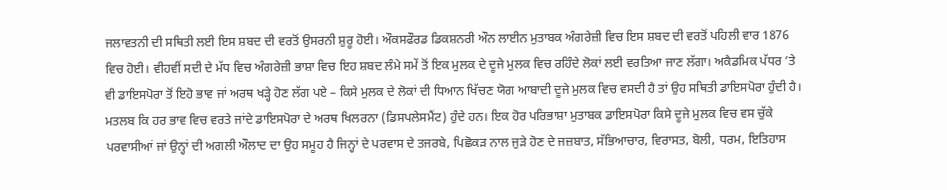ਜਲਾਵਤਨੀ ਦੀ ਸਥਿਤੀ ਲਈ ਇਸ ਸ਼ਬਦ ਦੀ ਵਰਤੋਂ ਉਸਰਨੀ ਸ਼ੁਰੂ ਹੋਈ। ਔਕਸਫੌਰਡ ਡਿਕਸ਼ਨਰੀ ਔਨ ਲਾਈਨ ਮੁਤਾਬਕ ਅੰਗਰੇਜ਼ੀ ਵਿਚ ਇਸ ਸ਼ਬਦ ਦੀ ਵਰਤੋਂ ਪਹਿਲੀ ਵਾਰ 1876 ਵਿਚ ਹੋਈ। ਵੀਹਵੀਂ ਸਦੀ ਦੇ ਮੱਧ ਵਿਚ ਅੰਗਰੇਜ਼ੀ ਭਾਸ਼ਾ ਵਿਚ ਇਹ ਸ਼ਬਦ ਲੰਮੇ ਸਮੇਂ ਤੋਂ ਇਕ ਮੁਲਕ ਦੇ ਦੂਜੇ ਮੁਲਕ ਵਿਚ ਰਹਿੰਦੇ ਲੋਕਾਂ ਲਈ ਵਰਤਿਆ ਜਾਣ ਲੱਗਾ। ਅਕੈਡਮਿਕ ਪੱਧਰ ’ਤੇ ਵੀ ਡਾਇਸਪੋਰਾ ਤੋਂ ਇਹੋ ਭਾਵ ਜਾਂ ਅਰਥ ਖੜ੍ਹੇ ਹੋਣ ਲੱਗ ਪਏ – ਕਿਸੇ ਮੁਲਕ ਦੇ ਲੋਕਾਂ ਦੀ ਧਿਆਨ ਖਿੱਚਣ ਯੋਗ ਆਬਾਦੀ ਦੂਜੇ ਮੁਲਕ ਵਿਚ ਵਸਦੀ ਹੈ ਤਾਂ ਉਹ ਸਥਿਤੀ ਡਾਇਸਪੋਰਾ ਹੁੰਦੀ ਹੈ। ਮਤਲਬ ਕਿ ਹਰ ਭਾਵ ਵਿਚ ਵਰਤੇ ਜਾਂਦੇ ਡਾਇਸਪੋਰਾ ਦੇ ਅਰਥ ਖਿਲਰਨਾ (ਡਿਸਪਲੇਸਮੈਂਟ) ਹੁੰਦੇ ਹਨ। ਇਕ ਹੋਰ ਪਰਿਭਾਸ਼ਾ ਮੁਤਾਬਕ ਡਾਇਸਪੋਰਾ ਕਿਸੇ ਦੂਜੇ ਮੁਲਕ ਵਿਚ ਵਸ ਚੁੱਕੇ ਪਰਵਾਸੀਆਂ ਜਾਂ ਉਨ੍ਹਾਂ ਦੀ ਅਗਲੀ ਔਲਾਦ ਦਾ ਉਹ ਸਮੂਹ ਹੈ ਜਿਨ੍ਹਾਂ ਦੇ ਪਰਵਾਸ ਦੇ ਤਜਰਬੇ, ਪਿਛੋਕੜ ਨਾਲ ਜੁੜੇ ਹੋਣ ਦੇ ਜਜ਼ਬਾਤ, ਸੱਭਿਆਚਾਰ, ਵਿਰਾਸਤ, ਬੋਲੀ, ਧਰਮ, ਇਤਿਹਾਸ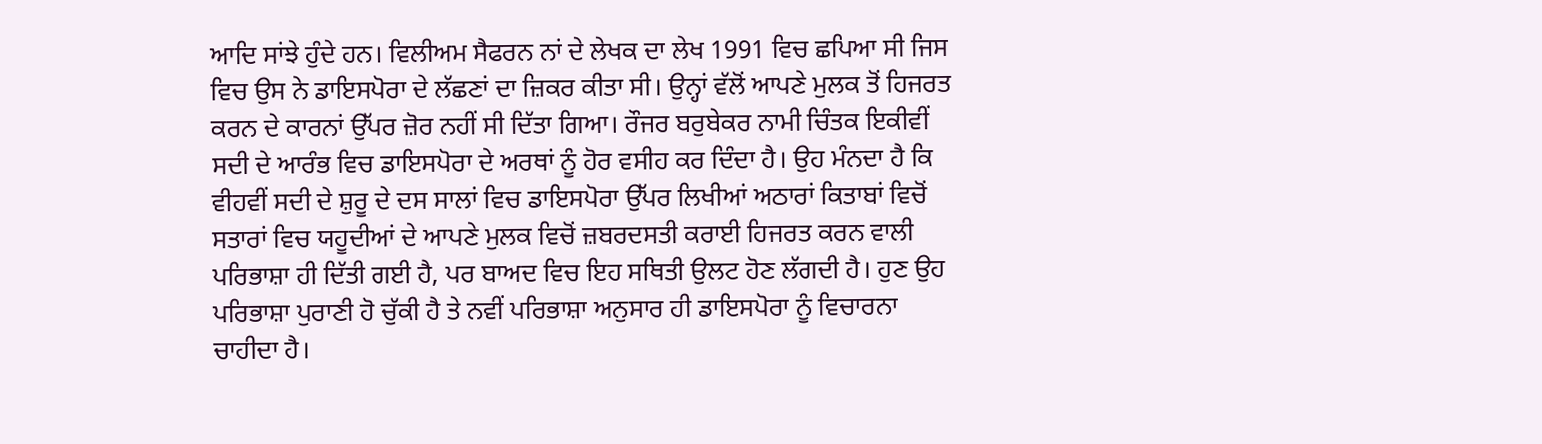ਆਦਿ ਸਾਂਝੇ ਹੁੰਦੇ ਹਨ। ਵਿਲੀਅਮ ਸੈਫਰਨ ਨਾਂ ਦੇ ਲੇਖਕ ਦਾ ਲੇਖ 1991 ਵਿਚ ਛਪਿਆ ਸੀ ਜਿਸ ਵਿਚ ਉਸ ਨੇ ਡਾਇਸਪੋਰਾ ਦੇ ਲੱਛਣਾਂ ਦਾ ਜ਼ਿਕਰ ਕੀਤਾ ਸੀ। ਉਨ੍ਹਾਂ ਵੱਲੋਂ ਆਪਣੇ ਮੁਲਕ ਤੋਂ ਹਿਜਰਤ ਕਰਨ ਦੇ ਕਾਰਨਾਂ ਉੱਪਰ ਜ਼ੋਰ ਨਹੀਂ ਸੀ ਦਿੱਤਾ ਗਿਆ। ਰੌਜਰ ਬਰੁਬੇਕਰ ਨਾਮੀ ਚਿੰਤਕ ਇਕੀਵੀਂ ਸਦੀ ਦੇ ਆਰੰਭ ਵਿਚ ਡਾਇਸਪੋਰਾ ਦੇ ਅਰਥਾਂ ਨੂੰ ਹੋਰ ਵਸੀਹ ਕਰ ਦਿੰਦਾ ਹੈ। ਉਹ ਮੰਨਦਾ ਹੈ ਕਿ ਵੀਹਵੀਂ ਸਦੀ ਦੇ ਸ਼ੁਰੂ ਦੇ ਦਸ ਸਾਲਾਂ ਵਿਚ ਡਾਇਸਪੋਰਾ ਉੱਪਰ ਲਿਖੀਆਂ ਅਠਾਰਾਂ ਕਿਤਾਬਾਂ ਵਿਚੋਂ ਸਤਾਰਾਂ ਵਿਚ ਯਹੂਦੀਆਂ ਦੇ ਆਪਣੇ ਮੁਲਕ ਵਿਚੋਂ ਜ਼ਬਰਦਸਤੀ ਕਰਾਈ ਹਿਜਰਤ ਕਰਨ ਵਾਲੀ ਪਰਿਭਾਸ਼ਾ ਹੀ ਦਿੱਤੀ ਗਈ ਹੈ, ਪਰ ਬਾਅਦ ਵਿਚ ਇਹ ਸਥਿਤੀ ਉਲਟ ਹੋਣ ਲੱਗਦੀ ਹੈ। ਹੁਣ ਉਹ ਪਰਿਭਾਸ਼ਾ ਪੁਰਾਣੀ ਹੋ ਚੁੱਕੀ ਹੈ ਤੇ ਨਵੀਂ ਪਰਿਭਾਸ਼ਾ ਅਨੁਸਾਰ ਹੀ ਡਾਇਸਪੋਰਾ ਨੂੰ ਵਿਚਾਰਨਾ ਚਾਹੀਦਾ ਹੈ।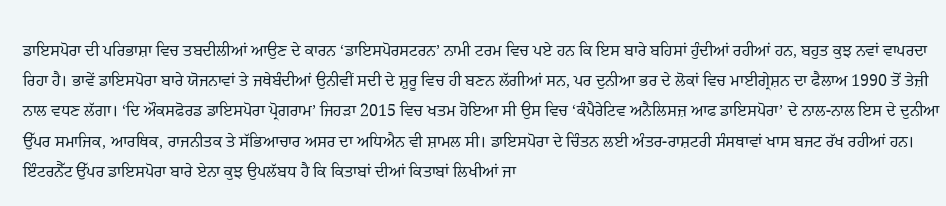ਡਾਇਸਪੋਰਾ ਦੀ ਪਰਿਭਾਸ਼ਾ ਵਿਚ ਤਬਦੀਲੀਆਂ ਆਉਣ ਦੇ ਕਾਰਨ ‘ਡਾਇਸਪੋਰਸਟਰਨ’ ਨਾਮੀ ਟਰਮ ਵਿਚ ਪਏ ਹਨ ਕਿ ਇਸ ਬਾਰੇ ਬਹਿਸਾਂ ਹੁੰਦੀਆਂ ਰਹੀਆਂ ਹਨ, ਬਹੁਤ ਕੁਝ ਨਵਾਂ ਵਾਪਰਦਾ ਰਿਹਾ ਹੈ। ਭਾਵੇਂ ਡਾਇਸਪੋਰਾ ਬਾਰੇ ਯੋਜਨਾਵਾਂ ਤੇ ਜਥੇਬੰਦੀਆਂ ਉਨੀਵੀਂ ਸਦੀ ਦੇ ਸ਼ੁਰੂ ਵਿਚ ਹੀ ਬਣਨ ਲੱਗੀਆਂ ਸਨ, ਪਰ ਦੁਨੀਆ ਭਰ ਦੇ ਲੋਕਾਂ ਵਿਚ ਮਾਈਗ੍ਰੇਸ਼ਨ ਦਾ ਫੈਲਾਅ 1990 ਤੋਂ ਤੇਜ਼ੀ ਨਾਲ ਵਧਣ ਲੱਗਾ। ‘ਦਿ ਔਕਸਫੋਰਡ ਡਾਇਸਪੋਰਾ ਪ੍ਰੋਗਰਾਮ’ ਜਿਹੜਾ 2015 ਵਿਚ ਖਤਮ ਹੋਇਆ ਸੀ ਉਸ ਵਿਚ ‘ਕੰਪੈਰੇਟਿਵ ਅਨੈਲਿਸਜ਼ ਆਫ ਡਾਇਸਪੋਰਾ’ ਦੇ ਨਾਲ-ਨਾਲ ਇਸ ਦੇ ਦੁਨੀਆ ਉੱਪਰ ਸਮਾਜਿਕ, ਆਰਥਿਕ, ਰਾਜਨੀਤਕ ਤੇ ਸੱਭਿਆਚਾਰ ਅਸਰ ਦਾ ਅਧਿਐਨ ਵੀ ਸ਼ਾਮਲ ਸੀ। ਡਾਇਸਪੋਰਾ ਦੇ ਚਿੰਤਨ ਲਈ ਅੰਤਰ-ਰਾਸ਼ਟਰੀ ਸੰਸਥਾਵਾਂ ਖਾਸ ਬਜਟ ਰੱਖ ਰਹੀਆਂ ਹਨ। ਇੰਟਰਨੈੱਟ ਉੱਪਰ ਡਾਇਸਪੋਰਾ ਬਾਰੇ ਏਨਾ ਕੁਝ ਉਪਲੱਬਧ ਹੈ ਕਿ ਕਿਤਾਬਾਂ ਦੀਆਂ ਕਿਤਾਬਾਂ ਲਿਖੀਆਂ ਜਾ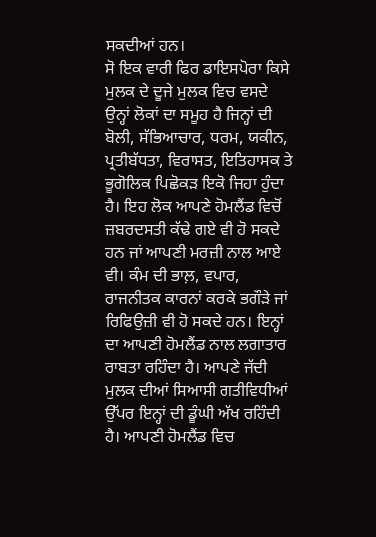ਸਕਦੀਆਂ ਹਨ।
ਸੋ ਇਕ ਵਾਰੀ ਫਿਰ ਡਾਇਸਪੋਰਾ ਕਿਸੇ ਮੁਲਕ ਦੇ ਦੂਜੇ ਮੁਲਕ ਵਿਚ ਵਸਦੇ ਉਨ੍ਹਾਂ ਲੋਕਾਂ ਦਾ ਸਮੂਹ ਹੈ ਜਿਨ੍ਹਾਂ ਦੀ ਬੋਲੀ, ਸੱਭਿਆਚਾਰ, ਧਰਮ, ਯਕੀਨ, ਪ੍ਰਤੀਬੱਧਤਾ, ਵਿਰਾਸਤ, ਇਤਿਹਾਸਕ ਤੇ ਭੂਗੋਲਿਕ ਪਿਛੋਕੜ ਇਕੋ ਜਿਹਾ ਹੁੰਦਾ ਹੈ। ਇਹ ਲੋਕ ਆਪਣੇ ਹੋਮਲੈਂਡ ਵਿਚੋਂ ਜ਼ਬਰਦਸਤੀ ਕੱਢੇ ਗਏ ਵੀ ਹੋ ਸਕਦੇ ਹਨ ਜਾਂ ਆਪਣੀ ਮਰਜ਼ੀ ਨਾਲ ਆਏ ਵੀ। ਕੰਮ ਦੀ ਭਾਲ਼, ਵਪਾਰ, ਰਾਜਨੀਤਕ ਕਾਰਨਾਂ ਕਰਕੇ ਭਗੌੜੇ ਜਾਂ ਰਿਫਿਉਜ਼ੀ ਵੀ ਹੋ ਸਕਦੇ ਹਨ। ਇਨ੍ਹਾਂ ਦਾ ਆਪਣੀ ਹੋਮਲੈਂਡ ਨਾਲ ਲਗਾਤਾਰ ਰਾਬਤਾ ਰਹਿੰਦਾ ਹੈ। ਆਪਣੇ ਜੱਦੀ ਮੁਲਕ ਦੀਆਂ ਸਿਆਸੀ ਗਤੀਵਿਧੀਆਂ ਉੱਪਰ ਇਨ੍ਹਾਂ ਦੀ ਡੂੰਘੀ ਅੱਖ ਰਹਿੰਦੀ ਹੈ। ਆਪਣੀ ਹੋਮਲੈਂਡ ਵਿਚ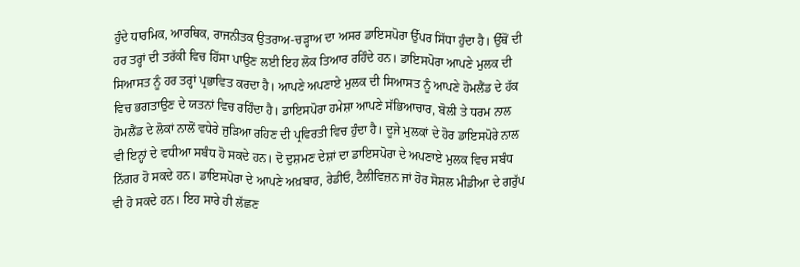ਹੁੰਦੇ ਧਾਰਮਿਕ, ਆਰਥਿਕ, ਰਾਜਨੀਤਕ ਉਤਰਾਅ-ਚੜ੍ਹਾਅ ਦਾ ਅਸਰ ਡਾਇਸਪੋਰਾ ਉੱਪਰ ਸਿੱਧਾ ਹੁੰਦਾ ਹੈ। ਉੱਥੋਂ ਦੀ ਹਰ ਤਰ੍ਹਾਂ ਦੀ ਤਰੱਕੀ ਵਿਚ ਹਿੱਸਾ ਪਾਉਣ ਲਈ ਇਹ ਲੋਕ ਤਿਆਰ ਰਹਿੰਦੇ ਹਨ। ਡਾਇਸਪੋਰਾ ਆਪਣੇ ਮੁਲਕ ਦੀ ਸਿਆਸਤ ਨੂੰ ਹਰ ਤਰ੍ਹਾਂ ਪ੍ਰਭਾਵਿਤ ਕਰਦਾ ਹੈ। ਆਪਣੇ ਅਪਣਾਏ ਮੁਲਕ ਦੀ ਸਿਆਸਤ ਨੂੰ ਆਪਣੇ ਹੋਮਲੈਂਡ ਦੇ ਹੱਕ ਵਿਚ ਭਗਤਾਉਣ ਦੇ ਯਤਨਾਂ ਵਿਚ ਰਹਿੰਦਾ ਹੈ। ਡਾਇਸਪੋਰਾ ਹਮੇਸ਼ਾ ਆਪਣੇ ਸੱਭਿਆਚਾਰ, ਬੋਲੀ ਤੇ ਧਰਮ ਨਾਲ ਹੋਮਲੈਂਡ ਦੇ ਲੋਕਾਂ ਨਾਲੋਂ ਵਧੇਰੇ ਜੁੜਿਆ ਰਹਿਣ ਦੀ ਪ੍ਰਵਿਰਤੀ ਵਿਚ ਹੁੰਦਾ ਹੈ। ਦੂਜੇ ਮੁਲਕਾਂ ਦੇ ਹੋਰ ਡਾਇਸਪੋਰੇ ਨਾਲ ਵੀ ਇਨ੍ਹਾਂ ਦੇ ਵਧੀਆ ਸਬੰਧ ਹੋ ਸਕਦੇ ਹਨ। ਦੋ ਦੁਸ਼ਮਣ ਦੇਸ਼ਾਂ ਦਾ ਡਾਇਸਪੋਰਾ ਦੇ ਅਪਣਾਏ ਮੁਲਕ ਵਿਚ ਸਬੰਧ ਨਿੱਗਰ ਹੋ ਸਕਦੇ ਹਨ। ਡਾਇਸਪੋਰਾ ਦੇ ਆਪਣੇ ਅਖ਼ਬਾਰ, ਰੇਡੀਓ, ਟੈਲੀਵਿਜ਼ਨ ਜਾਂ ਹੋਰ ਸੋਸ਼ਲ ਮੀਡੀਆ ਦੇ ਗਰੁੱਪ ਵੀ ਹੋ ਸਕਦੇ ਹਨ। ਇਹ ਸਾਰੇ ਹੀ ਲੱਛਣ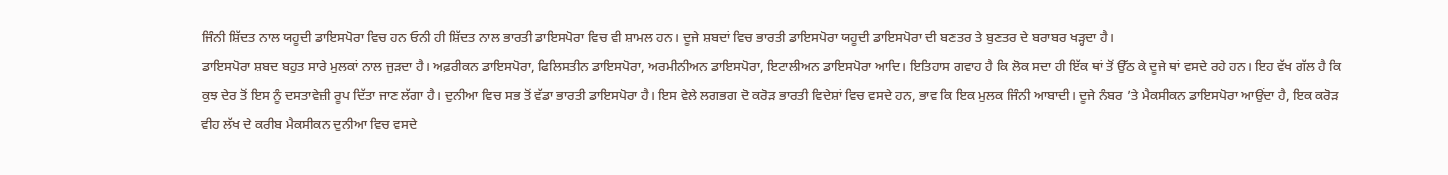ਜਿੰਨੀ ਸ਼ਿੱਦਤ ਨਾਲ ਯਹੂਦੀ ਡਾਇਸਪੋਰਾ ਵਿਚ ਹਨ ਓਨੀ ਹੀ ਸ਼ਿੱਦਤ ਨਾਲ ਭਾਰਤੀ ਡਾਇਸਪੋਰਾ ਵਿਚ ਵੀ ਸ਼ਾਮਲ ਹਨ। ਦੂਜੇ ਸ਼ਬਦਾਂ ਵਿਚ ਭਾਰਤੀ ਡਾਇਸਪੋਰਾ ਯਹੂਦੀ ਡਾਇਸਪੋਰਾ ਦੀ ਬਣਤਰ ਤੇ ਬੁਣਤਰ ਦੇ ਬਰਾਬਰ ਖੜ੍ਹਦਾ ਹੈ।
ਡਾਇਸਪੋਰਾ ਸ਼ਬਦ ਬਹੁਤ ਸਾਰੇ ਮੁਲਕਾਂ ਨਾਲ ਜੁੜਦਾ ਹੈ। ਅਫ਼ਰੀਕਨ ਡਾਇਸਪੋਰਾ, ਫਿਲਿਸਤੀਨ ਡਾਇਸਪੋਰਾ, ਅਰਮੀਨੀਅਨ ਡਾਇਸਪੋਰਾ, ਇਟਾਲੀਅਨ ਡਾਇਸਪੋਰਾ ਆਦਿ। ਇਤਿਹਾਸ ਗਵਾਹ ਹੈ ਕਿ ਲੋਕ ਸਦਾ ਹੀ ਇੱਕ ਥਾਂ ਤੋਂ ਉੱਠ ਕੇ ਦੂਜੇ ਥਾਂ ਵਸਦੇ ਰਹੇ ਹਨ। ਇਹ ਵੱਖ ਗੱਲ ਹੈ ਕਿ ਕੁਝ ਦੇਰ ਤੋਂ ਇਸ ਨੂੰ ਦਸਤਾਵੇਜ਼ੀ ਰੂਪ ਦਿੱਤਾ ਜਾਣ ਲੱਗਾ ਹੈ। ਦੁਨੀਆ ਵਿਚ ਸਭ ਤੋਂ ਵੱਡਾ ਭਾਰਤੀ ਡਾਇਸਪੋਰਾ ਹੈ। ਇਸ ਵੇਲੇ ਲਗਭਗ ਦੋ ਕਰੋੜ ਭਾਰਤੀ ਵਿਦੇਸ਼ਾਂ ਵਿਚ ਵਸਦੇ ਹਨ, ਭਾਵ ਕਿ ਇਕ ਮੁਲਕ ਜਿੰਨੀ ਆਬਾਦੀ। ਦੂਜੇ ਨੰਬਰ ’ਤੇ ਮੈਕਸੀਕਨ ਡਾਇਸਪੋਰਾ ਆਉਂਦਾ ਹੈ, ਇਕ ਕਰੋੜ ਵੀਹ ਲੱਖ ਦੇ ਕਰੀਬ ਮੈਕਸੀਕਨ ਦੁਨੀਆ ਵਿਚ ਵਸਦੇ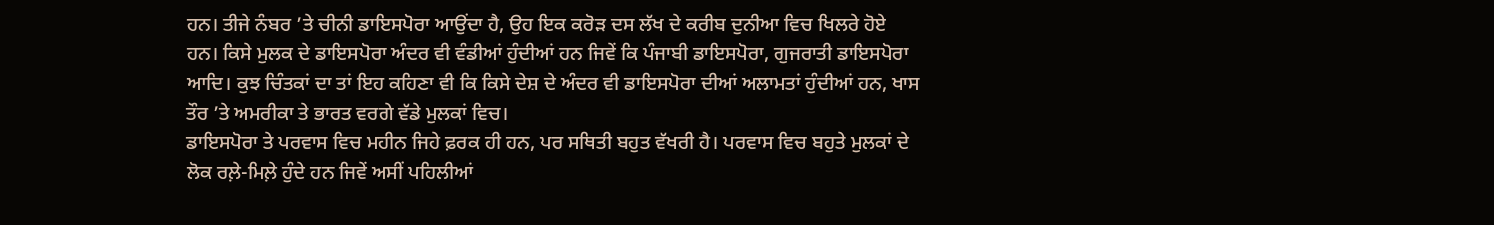ਹਨ। ਤੀਜੇ ਨੰਬਰ ’ਤੇ ਚੀਨੀ ਡਾਇਸਪੋਰਾ ਆਉਂਦਾ ਹੈ, ਉਹ ਇਕ ਕਰੋੜ ਦਸ ਲੱਖ ਦੇ ਕਰੀਬ ਦੁਨੀਆ ਵਿਚ ਖਿਲਰੇ ਹੋਏ ਹਨ। ਕਿਸੇ ਮੁਲਕ ਦੇ ਡਾਇਸਪੋਰਾ ਅੰਦਰ ਵੀ ਵੰਡੀਆਂ ਹੁੰਦੀਆਂ ਹਨ ਜਿਵੇਂ ਕਿ ਪੰਜਾਬੀ ਡਾਇਸਪੋਰਾ, ਗੁਜਰਾਤੀ ਡਾਇਸਪੋਰਾ ਆਦਿ। ਕੁਝ ਚਿੰਤਕਾਂ ਦਾ ਤਾਂ ਇਹ ਕਹਿਣਾ ਵੀ ਕਿ ਕਿਸੇ ਦੇਸ਼ ਦੇ ਅੰਦਰ ਵੀ ਡਾਇਸਪੋਰਾ ਦੀਆਂ ਅਲਾਮਤਾਂ ਹੁੰਦੀਆਂ ਹਨ, ਖਾਸ ਤੌਰ ’ਤੇ ਅਮਰੀਕਾ ਤੇ ਭਾਰਤ ਵਰਗੇ ਵੱਡੇ ਮੁਲਕਾਂ ਵਿਚ।
ਡਾਇਸਪੋਰਾ ਤੇ ਪਰਵਾਸ ਵਿਚ ਮਹੀਨ ਜਿਹੇ ਫ਼ਰਕ ਹੀ ਹਨ, ਪਰ ਸਥਿਤੀ ਬਹੁਤ ਵੱਖਰੀ ਹੈ। ਪਰਵਾਸ ਵਿਚ ਬਹੁਤੇ ਮੁਲਕਾਂ ਦੇ ਲੋਕ ਰਲ਼ੇ-ਮਿਲ਼ੇ ਹੁੰਦੇ ਹਨ ਜਿਵੇਂ ਅਸੀਂ ਪਹਿਲੀਆਂ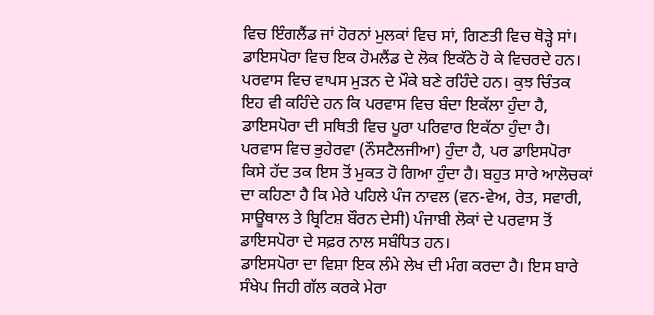ਵਿਚ ਇੰਗਲੈਂਡ ਜਾਂ ਹੋਰਨਾਂ ਮੁਲਕਾਂ ਵਿਚ ਸਾਂ, ਗਿਣਤੀ ਵਿਚ ਥੋੜ੍ਹੇ ਸਾਂ। ਡਾਇਸਪੋਰਾ ਵਿਚ ਇਕ ਹੋਮਲੈਂਡ ਦੇ ਲੋਕ ਇਕੱਠੇ ਹੋ ਕੇ ਵਿਚਰਦੇ ਹਨ। ਪਰਵਾਸ ਵਿਚ ਵਾਪਸ ਮੁੜਨ ਦੇ ਮੌਕੇ ਬਣੇ ਰਹਿੰਦੇ ਹਨ। ਕੁਝ ਚਿੰਤਕ ਇਹ ਵੀ ਕਹਿੰਦੇ ਹਨ ਕਿ ਪਰਵਾਸ ਵਿਚ ਬੰਦਾ ਇਕੱਲਾ ਹੁੰਦਾ ਹੈ, ਡਾਇਸਪੋਰਾ ਦੀ ਸਥਿਤੀ ਵਿਚ ਪੂਰਾ ਪਰਿਵਾਰ ਇਕੱਠਾ ਹੁੰਦਾ ਹੈ। ਪਰਵਾਸ ਵਿਚ ਭੁਹੇਰਵਾ (ਨੌਸਟੈਲਜੀਆ) ਹੁੰਦਾ ਹੈ, ਪਰ ਡਾਇਸਪੋਰਾ ਕਿਸੇ ਹੱਦ ਤਕ ਇਸ ਤੋਂ ਮੁਕਤ ਹੋ ਗਿਆ ਹੁੰਦਾ ਹੈ। ਬਹੁਤ ਸਾਰੇ ਆਲੋਚਕਾਂ ਦਾ ਕਹਿਣਾ ਹੈ ਕਿ ਮੇਰੇ ਪਹਿਲੇ ਪੰਜ ਨਾਵਲ (ਵਨ-ਵੇਅ, ਰੇਤ, ਸਵਾਰੀ, ਸਾਊਥਾਲ ਤੇ ਬ੍ਰਿਟਿਸ਼ ਬੌਰਨ ਦੇਸੀ) ਪੰਜਾਬੀ ਲੋਕਾਂ ਦੇ ਪਰਵਾਸ ਤੋਂ ਡਾਇਸਪੋਰਾ ਦੇ ਸਫ਼ਰ ਨਾਲ ਸਬੰਧਿਤ ਹਨ।
ਡਾਇਸਪੋਰਾ ਦਾ ਵਿਸ਼ਾ ਇਕ ਲੰਮੇ ਲੇਖ ਦੀ ਮੰਗ ਕਰਦਾ ਹੈ। ਇਸ ਬਾਰੇ ਸੰਖੇਪ ਜਿਹੀ ਗੱਲ ਕਰਕੇ ਮੇਰਾ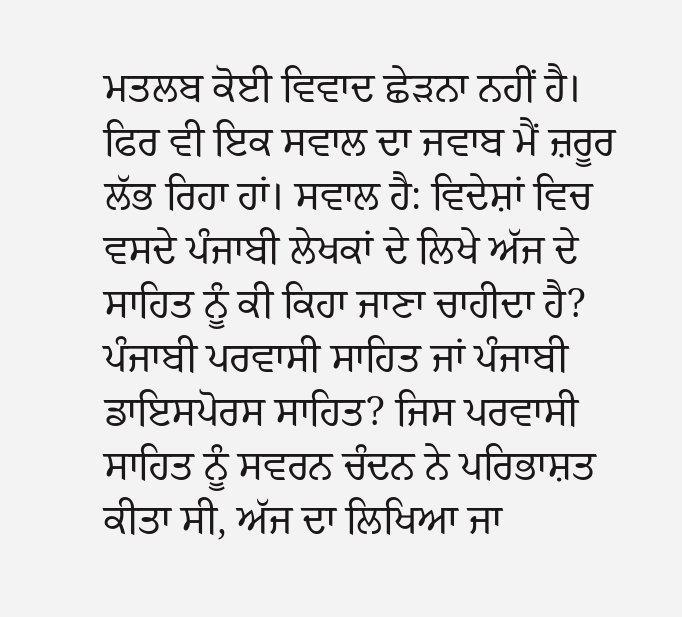ਮਤਲਬ ਕੋਈ ਵਿਵਾਦ ਛੇੜਨਾ ਨਹੀਂ ਹੈ। ਫਿਰ ਵੀ ਇਕ ਸਵਾਲ ਦਾ ਜਵਾਬ ਮੈਂ ਜ਼ਰੂਰ ਲੱਭ ਰਿਹਾ ਹਾਂ। ਸਵਾਲ ਹੈ: ਵਿਦੇਸ਼ਾਂ ਵਿਚ ਵਸਦੇ ਪੰਜਾਬੀ ਲੇਖਕਾਂ ਦੇ ਲਿਖੇ ਅੱਜ ਦੇ ਸਾਹਿਤ ਨੂੰ ਕੀ ਕਿਹਾ ਜਾਣਾ ਚਾਹੀਦਾ ਹੈ? ਪੰਜਾਬੀ ਪਰਵਾਸੀ ਸਾਹਿਤ ਜਾਂ ਪੰਜਾਬੀ ਡਾਇਸਪੋਰਸ ਸਾਹਿਤ? ਜਿਸ ਪਰਵਾਸੀ ਸਾਹਿਤ ਨੂੰ ਸਵਰਨ ਚੰਦਨ ਨੇ ਪਰਿਭਾਸ਼ਤ ਕੀਤਾ ਸੀ, ਅੱਜ ਦਾ ਲਿਖਿਆ ਜਾ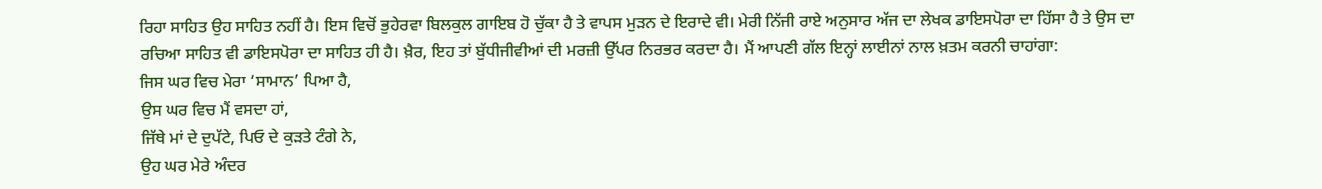ਰਿਹਾ ਸਾਹਿਤ ਉਹ ਸਾਹਿਤ ਨਹੀਂ ਹੈ। ਇਸ ਵਿਚੋਂ ਭੁਹੇਰਵਾ ਬਿਲਕੁਲ ਗਾਇਬ ਹੋ ਚੁੱਕਾ ਹੈ ਤੇ ਵਾਪਸ ਮੁੜਨ ਦੇ ਇਰਾਦੇ ਵੀ। ਮੇਰੀ ਨਿੱਜੀ ਰਾਏ ਅਨੁਸਾਰ ਅੱਜ ਦਾ ਲੇਖਕ ਡਾਇਸਪੋਰਾ ਦਾ ਹਿੱਸਾ ਹੈ ਤੇ ਉਸ ਦਾ ਰਚਿਆ ਸਾਹਿਤ ਵੀ ਡਾਇਸਪੋਰਾ ਦਾ ਸਾਹਿਤ ਹੀ ਹੈ। ਖ਼ੈਰ, ਇਹ ਤਾਂ ਬੁੱਧੀਜੀਵੀਆਂ ਦੀ ਮਰਜ਼ੀ ਉੱਪਰ ਨਿਰਭਰ ਕਰਦਾ ਹੈ। ਮੈਂ ਆਪਣੀ ਗੱਲ ਇਨ੍ਹਾਂ ਲਾਈਨਾਂ ਨਾਲ ਖ਼ਤਮ ਕਰਨੀ ਚਾਹਾਂਗਾ:
ਜਿਸ ਘਰ ਵਿਚ ਮੇਰਾ ‘ਸਾਮਾਨ’ ਪਿਆ ਹੈ,
ਉਸ ਘਰ ਵਿਚ ਮੈਂ ਵਸਦਾ ਹਾਂ,
ਜਿੱਥੇ ਮਾਂ ਦੇ ਦੁਪੱਟੇ, ਪਿਓ ਦੇ ਕੁੜਤੇ ਟੰਗੇ ਨੇ,
ਉਹ ਘਰ ਮੇਰੇ ਅੰਦਰ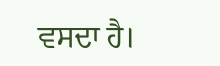ਵਸਦਾ ਹੈ।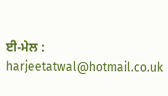ਈ-ਮੇਲ : harjeetatwal@hotmail.co.uk